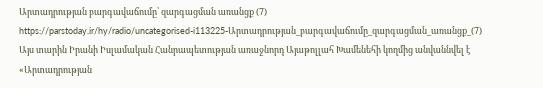Արտադրության բարգավաճումը՝ զարգացման առանցք (7)
https://parstoday.ir/hy/radio/uncategorised-i113225-Արտադրության_բարգավաճումը_զարգացման_առանցք_(7)
Այս տարին Իրանի Իսլամական Հանրապետության առաջնորդ Այաթոլլահ Խամենեհի կողմից անվաննվել է «Արտադրության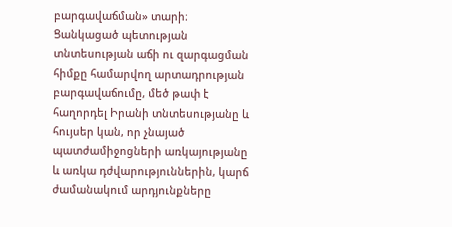բարգավաճման» տարի։ Ցանկացած պետության տնտեսության աճի ու զարգացման հիմքը համարվող արտադրության բարգավաճումը, մեծ թափ է հաղորդել Իրանի տնտեսությանը և հույսեր կան, որ չնայած պատժամիջոցների առկայությանը և առկա դժվարություններին, կարճ ժամանակում արդյունքները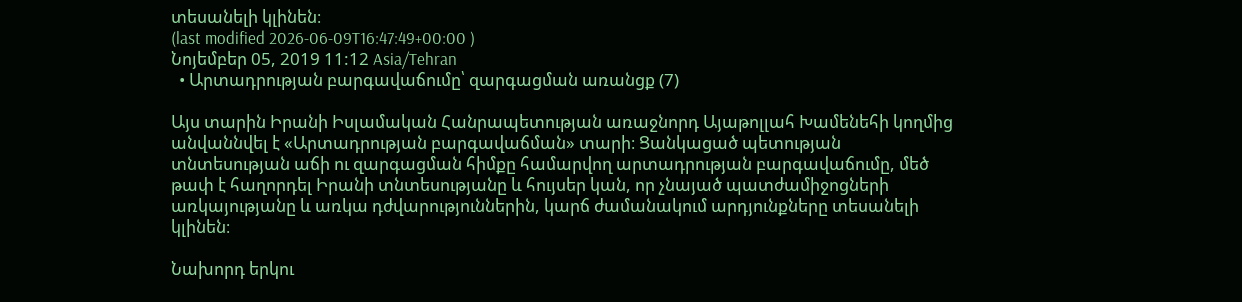տեսանելի կլինեն։
(last modified 2026-06-09T16:47:49+00:00 )
Նոյեմբեր 05, 2019 11:12 Asia/Tehran
  • Արտադրության բարգավաճումը՝ զարգացման առանցք (7)

Այս տարին Իրանի Իսլամական Հանրապետության առաջնորդ Այաթոլլահ Խամենեհի կողմից անվաննվել է «Արտադրության բարգավաճման» տարի։ Ցանկացած պետության տնտեսության աճի ու զարգացման հիմքը համարվող արտադրության բարգավաճումը, մեծ թափ է հաղորդել Իրանի տնտեսությանը և հույսեր կան, որ չնայած պատժամիջոցների առկայությանը և առկա դժվարություններին, կարճ ժամանակում արդյունքները տեսանելի կլինեն։

Նախորդ երկու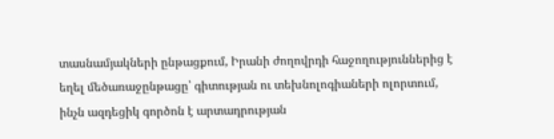տասնամյակների ընթացքում, Իրանի ժողովրդի հաջողություններից է եղել մեծառաջընթացը՝ գիտության ու տեխնոլոգիաների ոլորտում, ինչն ազդեցիկ գործոն է արտադրության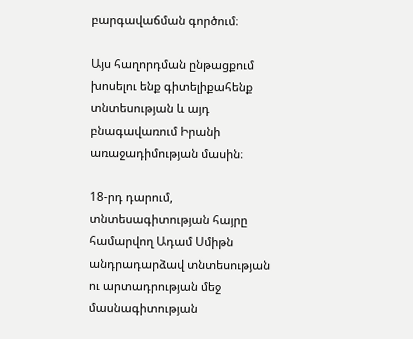բարգավաճման գործում։

Այս հաղորդման ընթացքում խոսելու ենք գիտելիքահենք տնտեսության և այդ բնագավառում Իրանի առաջադիմության մասին։

18-րդ դարում, տնտեսագիտության հայրը համարվող Ադամ Սմիթն անդրադարձավ տնտեսության ու արտադրության մեջ մասնագիտության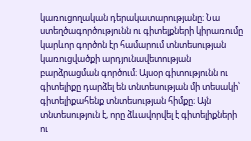կառուցողական դերակատարությանը։ Նա ստեղծագործությունն ու գիտելքների կիրառումը կարևոր գործոն էր համարում տնտեսության կառուցվածքի արդյունավետության բարձրացման գործում։ Այսօր գիտությունն ու գիտելիքը դարձել են տնտեսության մի տեսակի՝ գիտելիքահենք տնտեսության հիմքը։ Այն տնտեսություն է, որը ձևավորվել է գիտելիքների ու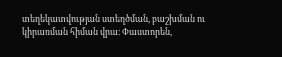տեղեկատվության ստեղծման, բաշխման ու կիրառման հիման վրա։ Փաստորեն,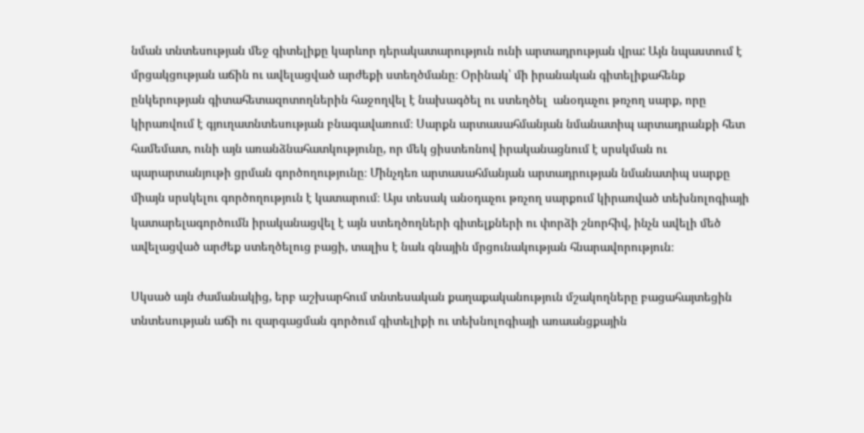նման տնտեսության մեջ գիտելիքը կարևոր դերակատարություն ունի արտադրության վրա: Այն նպաստում է մրցակցության աճին ու ավելացված արժեքի ստեղծմանը։ Օրինակ՝ մի իրանական գիտելիքահենք ընկերության գիտահետազոտողներին հաջողվել է նախագծել ու ստեղծել  անօդաչու թռչող սարք, որը կիրառվում է գյուղատնտեսության բնագավառում։ Սարքն արտասահմանյան նմանատիպ արտադրանքի հետ համեմատ, ունի այն առանձնահատկությունը, որ մեկ ցիստեռնով իրականացնում է սրսկման ու պարարտանյութի ցրման գործողությունը։ Մինչդեռ արտասահմանյան արտադրության նմանատիպ սարքը միայն սրսկելու գործողություն է կատարում։ Այս տեսակ անօդաչու թռչող սարքում կիրառված տեխնոլոգիայի կատարելագործումն իրականացվել է այն ստեղծողների գիտելքների ու փորձի շնորհիվ, ինչն ավելի մեծ ավելացված արժեք ստեղծելուց բացի, տալիս է նաև գնային մրցունակության հնարավորություն։

Սկսած այն ժամանակից, երբ աշխարհում տնտեսական քաղաքականություն մշակողները բացահայտեցին տնտեսության աճի ու զարգացման գործում գիտելիքի ու տեխնոլոգիայի առաանցքային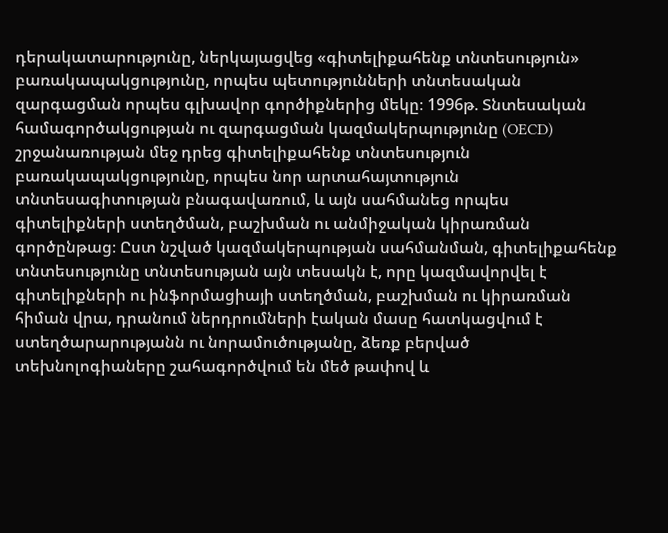դերակատարությունը, ներկայացվեց «գիտելիքահենք տնտեսություն» բառակապակցությունը, որպես պետությունների տնտեսական զարգացման որպես գլխավոր գործիքներից մեկը։ 1996թ. Տնտեսական համագործակցության ու զարգացման կազմակերպությունը (OECD) շրջանառության մեջ դրեց գիտելիքահենք տնտեսություն բառակապակցությունը, որպես նոր արտահայտություն տնտեսագիտության բնագավառում, և այն սահմանեց որպես գիտելիքների ստեղծման, բաշխման ու անմիջական կիրառման գործընթաց։ Ըստ նշված կազմակերպության սահմանման, գիտելիքահենք տնտեսությունը տնտեսության այն տեսակն է, որը կազմավորվել է գիտելիքների ու ինֆորմացիայի ստեղծման, բաշխման ու կիրառման հիման վրա, դրանում ներդրումների էական մասը հատկացվում է ստեղծարարությանն ու նորամուծությանը, ձեռք բերված տեխնոլոգիաները շահագործվում են մեծ թափով և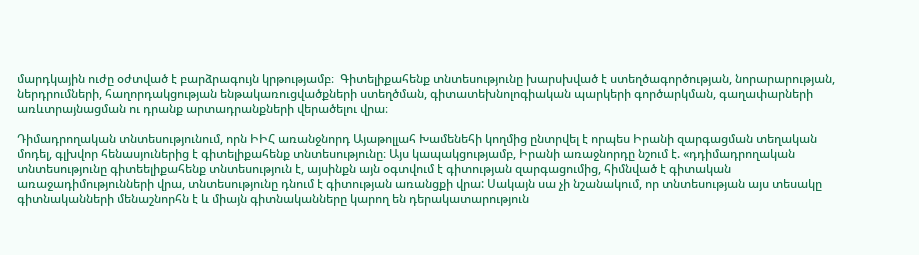մարդկային ուժը օժտված է բարձրագույն կրթությամբ։  Գիտելիքահենք տնտեսությունը խարսխված է ստեղծագործության, նորարարության, ներդրումների, հաղորդակցության ենթակառուցվածքների ստեղծման, գիտատեխնոլոգիական պարկերի գործարկման, գաղափարների առևտրայնացման ու դրանք արտադրանքների վերածելու վրա։

Դիմադրողական տնտեսությունում, որն ԻԻՀ առանջնորդ Այաթոլլահ Խամենեհի կողմից ընտրվել է որպես Իրանի զարգացման տեղական մոդել, գլխվոր հենասյուներից է գիտելիքահենք տնտեսությունը։ Այս կապակցությամբ, Իրանի առաջնորդը նշում է. «դդիմադրողական տնտեսությունը գիտեելիքահենք տնտեսություն է, այսինքն այն օգտվում է գիտության զարգացումից, հիմնված է գիտական առաջադիմությունների վրա, տնտեսությունը դնում է գիտության առանցքի վրա: Սակայն սա չի նշանակում, որ տնտեսության այս տեսակը գիտնականների մենաշնորհն է և միայն գիտնականները կարող են դերակատարություն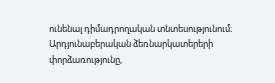ունենալ դիմադրողական տնտեսությունում։ Արդյունաբերական ձեռնարկատերերի փորձառությունը,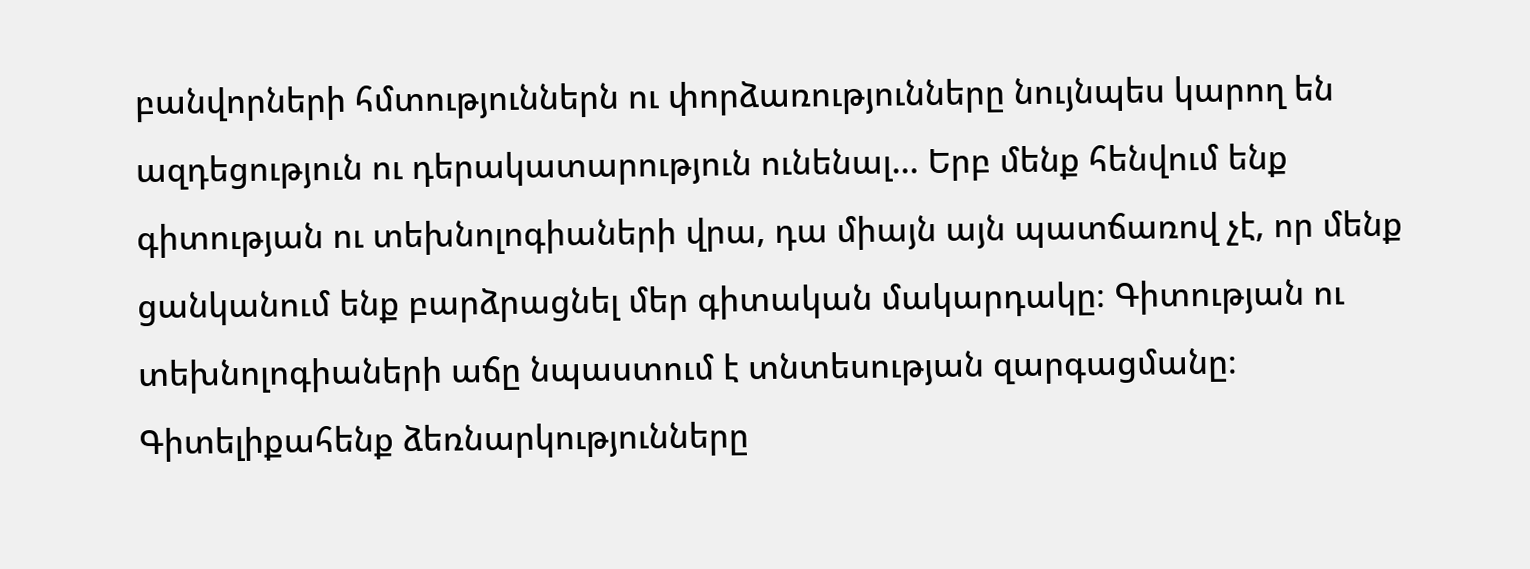բանվորների հմտություններն ու փորձառությունները նույնպես կարող են ազդեցություն ու դերակատարություն ունենալ... Երբ մենք հենվում ենք գիտության ու տեխնոլոգիաների վրա, դա միայն այն պատճառով չէ, որ մենք ցանկանում ենք բարձրացնել մեր գիտական մակարդակը։ Գիտության ու տեխնոլոգիաների աճը նպաստում է տնտեսության զարգացմանը։ Գիտելիքահենք ձեռնարկությունները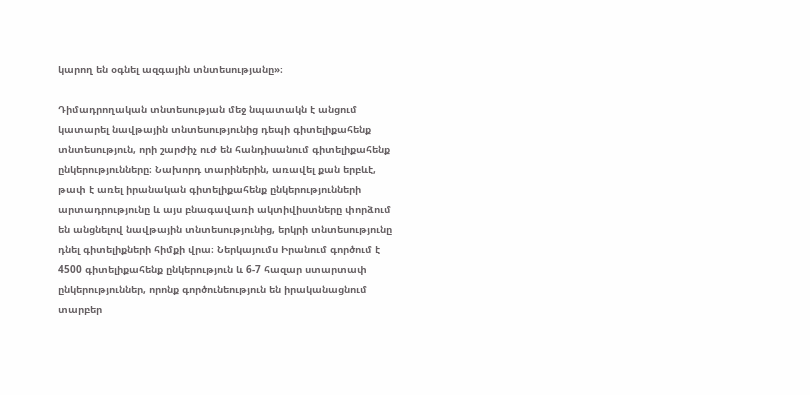կարող են օգնել ազգային տնտեսությանը»։

Դիմադրողական տնտեսության մեջ նպատակն է անցում կատարել նավթային տնտեսությունից դեպի գիտելիքահենք տնտեսություն, որի շարժիչ ուժ են հանդիսանում գիտելիքահենք ընկերությունները։ Նախորդ տարիներին, առավել քան երբևէ, թափ է առել իրանական գիտելիքահենք ընկերությունների արտադրությունը և այս բնագավառի ակտիվիստները փորձում են անցնելով նավթային տնտեսությունից, երկրի տնտեսությունը դնել գիտելիքների հիմքի վրա։ Ներկայումս Իրանում գործում է 4500 գիտելիքահենք ընկերություն և 6-7 հազար ստարտափ ընկերություններ, որոնք գործունեություն են իրականացնում տարբեր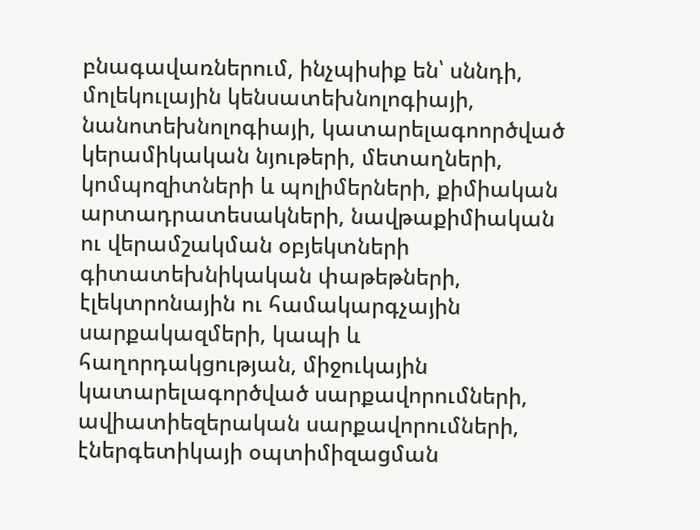բնագավառներում, ինչպիսիք են՝ սննդի, մոլեկուլային կենսատեխնոլոգիայի, նանոտեխնոլոգիայի, կատարելագոործված կերամիկական նյութերի, մետաղների, կոմպոզիտների և պոլիմերների, քիմիական արտադրատեսակների, նավթաքիմիական ու վերամշակման օբյեկտների գիտատեխնիկական փաթեթների, էլեկտրոնային ու համակարգչային սարքակազմերի, կապի և հաղորդակցության, միջուկային կատարելագործված սարքավորումների, ավիատիեզերական սարքավորումների, էներգետիկայի օպտիմիզացման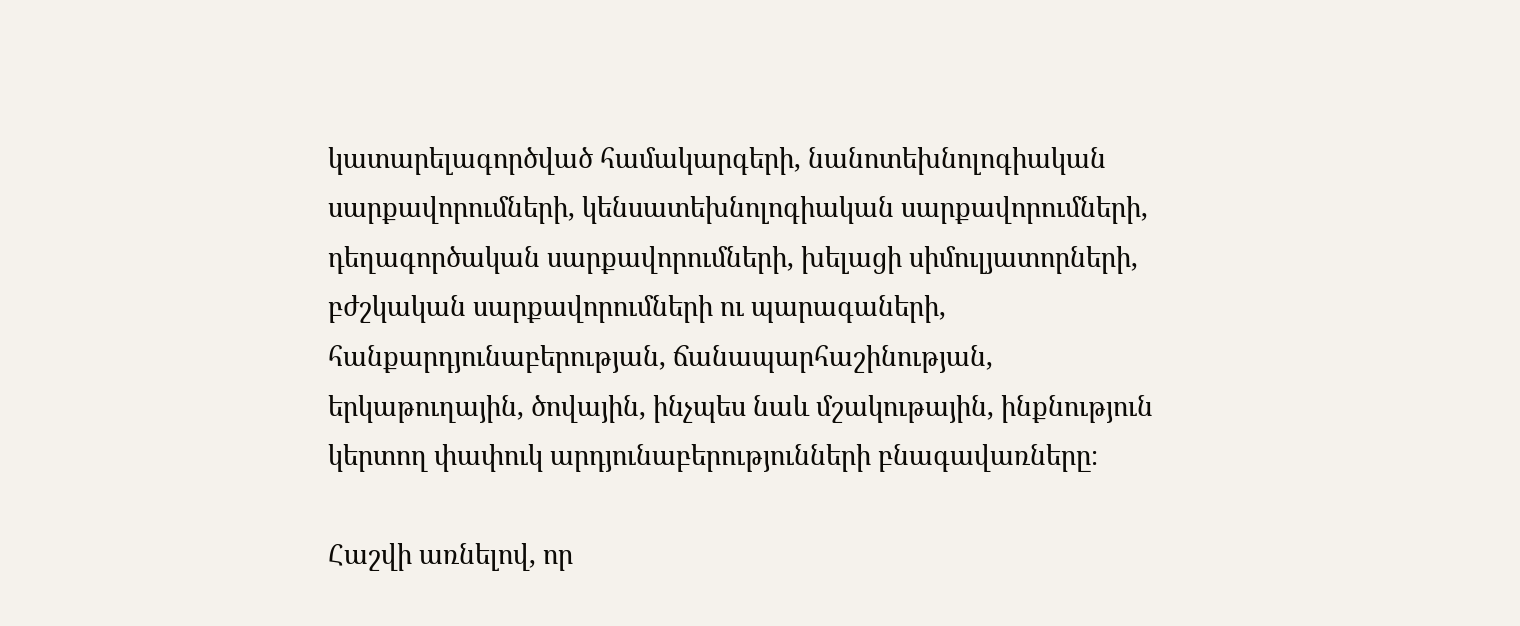կատարելագործված համակարգերի, նանոտեխնոլոգիական սարքավորումների, կենսատեխնոլոգիական սարքավորումների, դեղագործական սարքավորումների, խելացի սիմուլյատորների, բժշկական սարքավորումների ու պարագաների, հանքարդյունաբերության, ճանապարհաշինության, երկաթուղային, ծովային, ինչպես նաև մշակութային, ինքնություն կերտող փափուկ արդյունաբերությունների բնագավառները։

Հաշվի առնելով, որ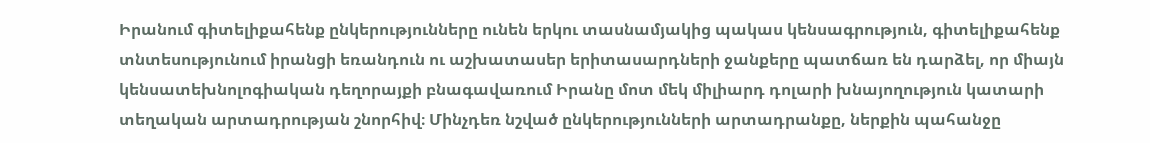Իրանում գիտելիքահենք ընկերությունները ունեն երկու տասնամյակից պակաս կենսագրություն, գիտելիքահենք տնտեսությունում իրանցի եռանդուն ու աշխատասեր երիտասարդների ջանքերը պատճառ են դարձել, որ միայն կենսատեխնոլոգիական դեղորայքի բնագավառում Իրանը մոտ մեկ միլիարդ դոլարի խնայողություն կատարի տեղական արտադրության շնորհիվ։ Մինչդեռ նշված ընկերությունների արտադրանքը, ներքին պահանջը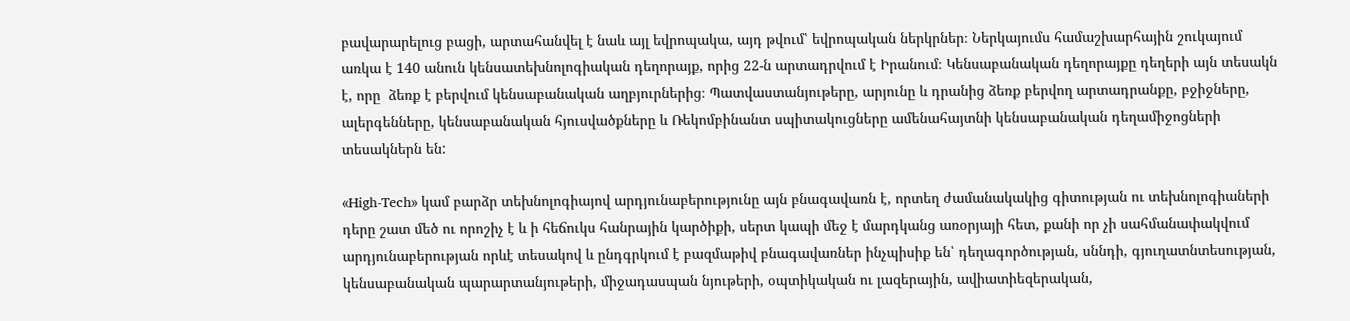բավարարելուց բացի, արտահանվել է նաև այլ եվրոպակա, այդ թվում՝ եվրոպական ներկրներ։ Ներկայումս համաշխարհային շուկայում առկա է 140 անուն կենսատեխնոլոգիական դեղորայք, որից 22-ն արտադրվում է Իրանում։ Կենսաբանական դեղորայքը դեղերի այն տեսակն է, որը  ձեռք է բերվում կենսաբանական աղբյուրներից։ Պատվաստանյութերը, արյունը և դրանից ձեռք բերվող արտադրանքը, բջիջները, ալերգենները, կենսաբանական հյուսվածքները և Ռեկոմբինանտ սպիտակուցները ամենահայտնի կենսաբանական դեղամիջոցների տեսակներն են:

«High-Tech» կամ բարձր տեխնոլոգիայով արդյունաբերությունը այն բնագավառն է, որտեղ ժամանակակից գիտության ու տեխնոլոգիաների դերը շատ մեծ ու որոշիչ է և ի հեճուկս հանրային կարծիքի, սերտ կապի մեջ է մարդկանց առօրյայի հետ, քանի որ չի սահմանափակվում արդյունաբերության որևէ տեսակով և ընդգրկում է բազմաթիվ բնագավառներ ինչպիսիք են՝ դեղագործության, սննդի, գյուղատնտեսության, կենսաբանական պարարտանյութերի, միջադասպան նյութերի, օպտիկական ու լազերային, ավիատիեզերական,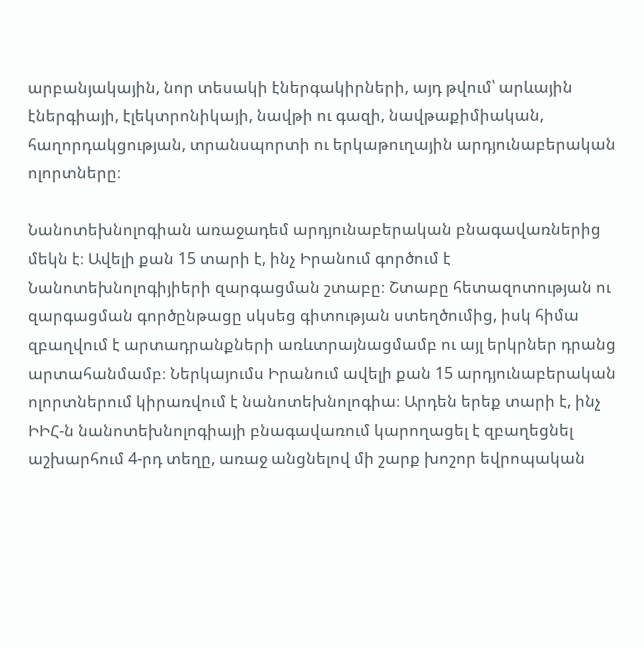արբանյակային, նոր տեսակի էներգակիրների, այդ թվում՝ արևային էներգիայի, էլեկտրոնիկայի, նավթի ու գազի, նավթաքիմիական, հաղորդակցության, տրանսպորտի ու երկաթուղային արդյունաբերական ոլորտները։

Նանոտեխնոլոգիան առաջադեմ արդյունաբերական բնագավառներից մեկն է։ Ավելի քան 15 տարի է, ինչ Իրանում գործում է Նանոտեխնոլոգիյիերի զարգացման շտաբը։ Շտաբը հետազոտության ու զարգացման գործընթացը սկսեց գիտության ստեղծումից, իսկ հիմա զբաղվում է արտադրանքների առևտրայնացմամբ ու այլ երկրներ դրանց արտահանմամբ։ Ներկայումս Իրանում ավելի քան 15 արդյունաբերական ոլորտներում կիրառվում է նանոտեխնոլոգիա։ Արդեն երեք տարի է, ինչ ԻԻՀ-ն նանոտեխնոլոգիայի բնագավառում կարողացել է զբաղեցնել աշխարհում 4-րդ տեղը, առաջ անցնելով մի շարք խոշոր եվրոպական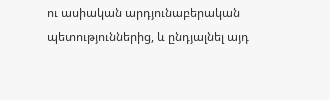ու ասիական արդյունաբերական պետություններից, և ընդյալնել այդ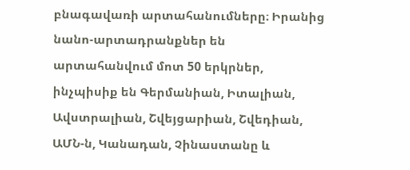բնագավառի արտահանումները։ Իրանից նանո-արտադրանքներ են արտահանվում մոտ 50 երկրներ, ինչպիսիք են Գերմանիան, Իտալիան, Ավստրալիան, Շվեյցարիան, Շվեդիան, ԱՄՆ-ն, Կանադան, Չինաստանը և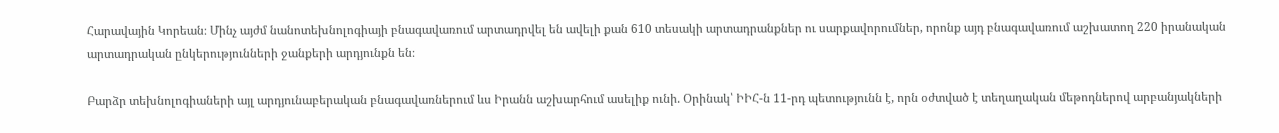Հարավային Կորեան։ Մինչ այժմ նանոտեխնոլոգիայի բնագավառում արտադրվել են ավելի քան 610 տեսակի արտադրանքներ ու սարքավորումներ, որոնք այդ բնագավառում աշխատող 220 իրանական արտադրական ընկերությունների ջանքերի արդյունքն են։

Բարձր տեխնոլոգիաների այլ արդյունաբերական բնագավառներում ևս Իրանն աշխարհում ասելիք ունի. Օրինակ՝ ԻԻՀ-ն 11-րդ պետությունն է, որն օժտված է տեղաղական մեթոդներով արբանյակների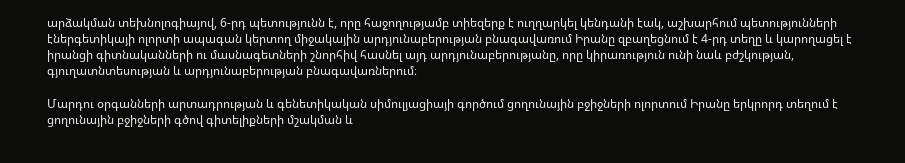արձակման տեխնոլոգիայով, 6-րդ պետությունն է, որը հաջողությամբ տիեզերք է ուղղարկել կենդանի էակ, աշխարհում պետությունների էներգետիկայի ոլորտի ապագան կերտող միջակային արդյունաբերության բնագավառում Իրանը զբաղեցնում է 4-րդ տեղը և կարողացել է իրանցի գիտնականների ու մասնագետների շնորհիվ հասնել այդ արդյունաբերությանը, որը կիրառություն ունի նաև բժշկության, գյուղատնտեսության և արդյունաբերության բնագավառներում։

Մարդու օրգանների արտադրության և գենետիկական սիմուլյացիայի գործում ցողունային բջիջների ոլորտում Իրանը երկրորդ տեղում է ցողունային բջիջների գծով գիտելիքների մշակման և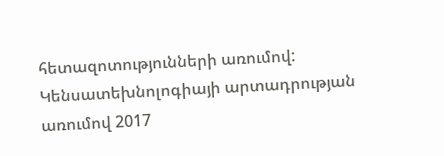հետազոտությունների առումով: Կենսատեխնոլոգիայի արտադրության  առումով 2017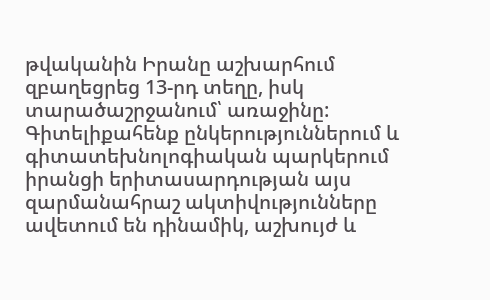թվականին Իրանը աշխարհում զբաղեցրեց 13-րդ տեղը, իսկ տարածաշրջանում՝ առաջինը: Գիտելիքահենք ընկերություններում և գիտատեխնոլոգիական պարկերում իրանցի երիտասարդության այս զարմանահրաշ ակտիվությունները ավետում են դինամիկ, աշխույժ և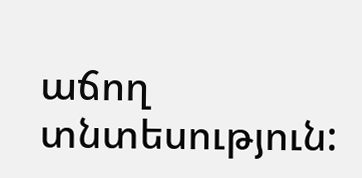աճող տնտեսություն: